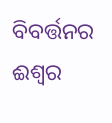ବିବର୍ତ୍ତନର ଈଶ୍ୱର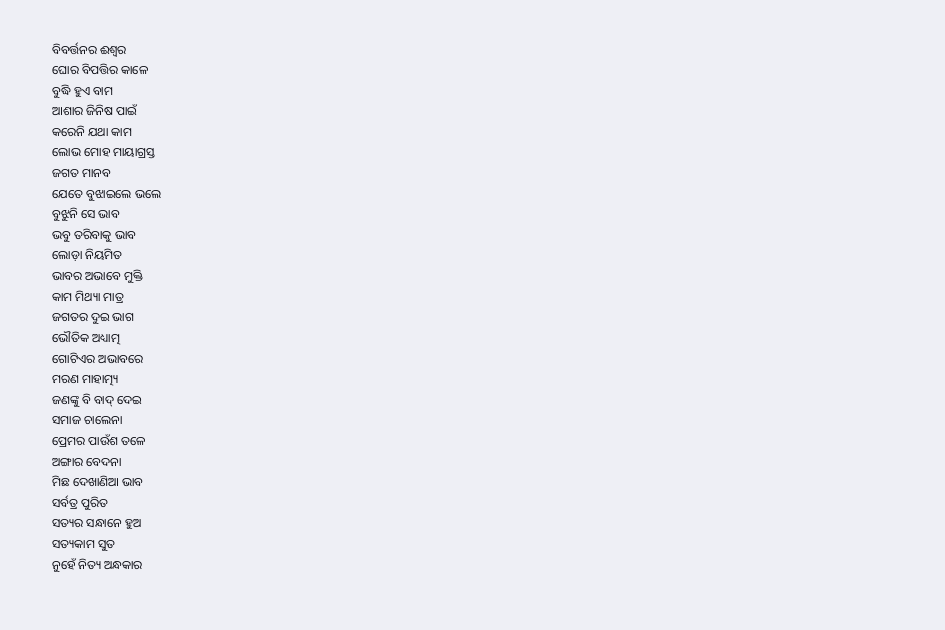ବିବର୍ତ୍ତନର ଈଶ୍ୱର
ଘୋର ବିପତ୍ତିର କାଳେ
ବୁଦ୍ଧି ହୁଏ ବାମ
ଆଶାର ଜିନିଷ ପାଇଁ
କରେନି ଯଥା କାମ
ଲୋଭ ମୋହ ମାୟାଗ୍ରସ୍ତ
ଜଗତ ମାନବ
ଯେତେ ବୁଝାଇଲେ ଭଲେ
ବୁଝୁନି ସେ ଭାବ
ଭବୁ ତରିବାକୁ ଭାବ
ଲୋଡ଼ା ନିୟମିତ
ଭାବର ଅଭାବେ ମୁକ୍ତି
କାମ ମିଥ୍ୟା ମାତ୍ର
ଜଗତର ଦୁଇ ଭାଗ
ଭୌତିକ ଅଧ୍ୟାତ୍ମ
ଗୋଟିଏର ଅଭାବରେ
ମରଣ ମାହାତ୍ମ୍ୟ
ଜଣଙ୍କୁ ବି ବାଦ୍ ଦେଇ
ସମାଜ ଚାଲେନା
ପ୍ରେମର ପାଉଁଶ ତଳେ
ଅଙ୍ଗାର ବେଦନା
ମିଛ ଦେଖାଣିଆ ଭାବ
ସର୍ବତ୍ର ପୁରିତ
ସତ୍ୟର ସନ୍ଧାନେ ହୁଅ
ସତ୍ୟକାମ ସୁତ
ନୁହେଁ ନିତ୍ୟ ଅନ୍ଧକାର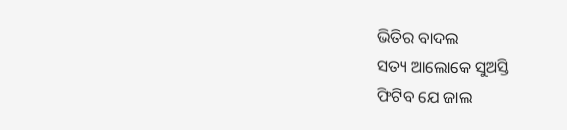ଭିତିର ବାଦଲ
ସତ୍ୟ ଆଲୋକେ ସୁଅସ୍ତି
ଫିଟିବ ଯେ ଜାଲ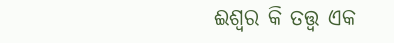ଈଶ୍ୱର କି ତତ୍ତ୍ୱ ଏକ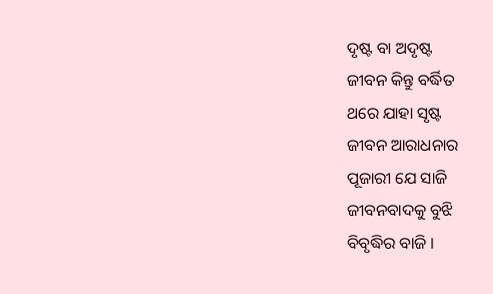ଦୃଷ୍ଟ ବା ଅଦୃଷ୍ଟ
ଜୀବନ କିନ୍ତୁ ବର୍ଦ୍ଧିତ
ଥରେ ଯାହା ସୃଷ୍ଟ
ଜୀବନ ଆରାଧନାର
ପୂଜାରୀ ଯେ ସାଜି
ଜୀବନବାଦକୁ ବୁଝି
ବିବୃଦ୍ଧିର ବାଜି ।